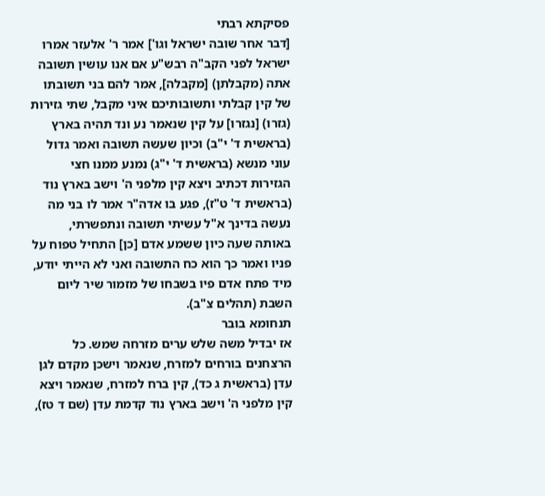פסיקתא רבתי
[דבר אחר שובה ישראל וגו'] אמר ר' אלעזר אמרו ישראל לפני הקב"ה רבש"ע אם אנו עושין תשובה אתה (מקבלתן) [מקבלה], אמר להם בני תשובתו של קין קבלתי ותשובותיכם איני מקבל, שתי גזירות (גזרו) [נגזרו] על קין שנאמר נע ונד תהיה בארץ (בראשית ד' י"ב) וכיון שעשה תשובה ואמר גדול עוני מנשא (בראשית ד' י"ג) נמנע ממנו חצי הגזירות דכתיב ויצא קין מלפני ה' וישב בארץ נוד (בראשית ד' ט"ז), פגע בו אדה"ר אמר לו בני מה נעשה בדינך א"ל עשיתי תשובה ונתפשרתי, באותה שעה כיון ששמע אדם [כן] התחיל טפוח על פניו ואמר כך הוא כח התשובה ואני לא הייתי יודע, מיד פתח אדם פיו בשבחו של מזמור שיר ליום השבת (תהלים צ"ב).
תנחומא בובר
אז יבדיל משה שלש ערים מזרחה שמש. כל הרצחנים בורחים למזרח, שנאמר וישכן מקדם לגן עדן (בראשית ג כד), קין ברח למזרח, שנאמר ויצא קין מלפני ה' וישב בארץ נוד קדמת עדן (שם ד טז),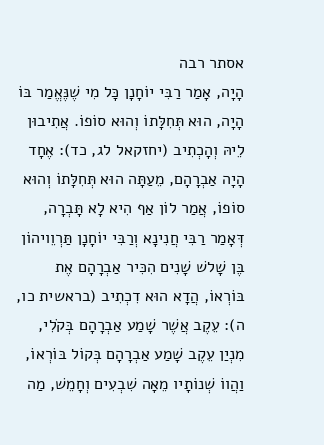אסתר רבה
הָיָה, אָמַר רַבִּי יוֹחָנָן כָּל מִי שֶׁנֶּאֱמַר בּוֹ הָיָה, הוּא תְּחִלָּתוֹ וְהוּא סוֹפוֹ. אֲתִיבוּן לֵיהּ וְהָכְתִיב (יחזקאל לג, כד): אֶחָד הָיָה אַבְרָהָם, מֵעַתָּה הוּא תְּחִלָּתוֹ וְהוּא סוֹפוֹ, אֲמַר לוֹן אַף הִיא לָא תָּבְרָה, דְּאָמַר רַבִּי חֲנִינָא וְרַבִּי יוֹחָנָן תַּרְוֵויהוֹן בֶּן שָׁלשׁ שָׁנִים הִכִּיר אַבְרָהָם אֶת בּוֹרְאוֹ, הֲדָא הוּא דִכְתִיב (בראשית כו, ה): עֵקֶב אֲשֶׁר שָׁמַע אַבְרָהָם בְּקֹלִי, מִנְיַן עֵקֶב שָׁמַע אַבְרָהָם בְּקוֹל בּוֹרְאוֹ, וַהֲווֹ שְׁנוֹתָיו מֵאָה שִׁבְעִים וְחָמֵשׁ, מַה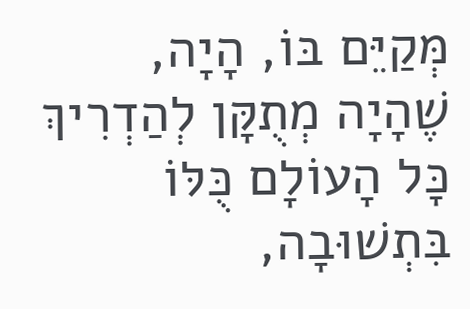מְּקַיֵּם בּוֹ, הָיָה, שֶׁהָיָה מְתֻקָּן לְהַדְרִיךְ כָּל הָעוֹלָם כֻּלּוֹ בִּתְשׁוּבָה,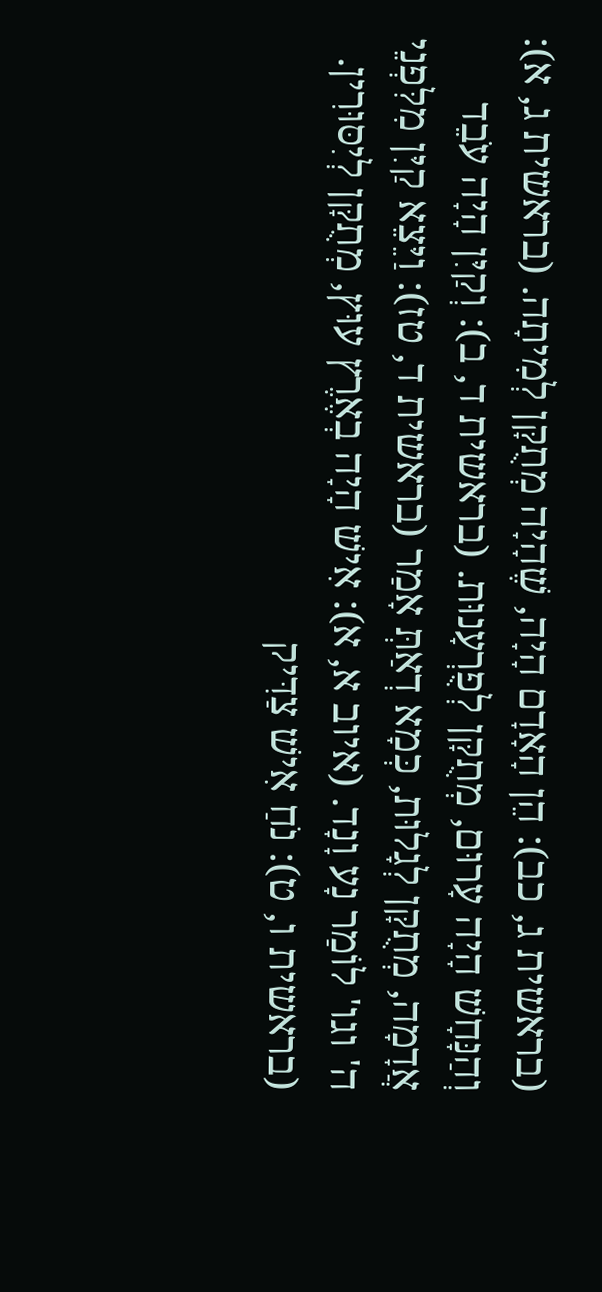(בראשית ג, כב): הֵן הָאָדָם הָיָה, שֶׁהָיָה מְתֻקָּן לְמִיתָה. (בראשית ג, א): וְהַנָּחָשׁ הָיָה עָרוּם, מְתֻקָּן לְפֻרְעָנוּת. (בראשית ד, ב): וְקַיִּן הָיָה עֹבֵד אֲדָמָה, מְתֻקָּן לְגָלוּת, כְּמָא דְאַתְּ אָמַר (בראשית ד, טז): וַיֵּצֵא קַיִּן מִלִּפְנֵי ה' וגו' לוֹמַר נָע וָנָד. (איוב א, א): אִישׁ הָיָה בְאֶרֶץ עוּץ, מְתֻקָּן לְיִסּוּרִין. (בראשית ו, ט): נֹחַ אִישׁ צַדִּיק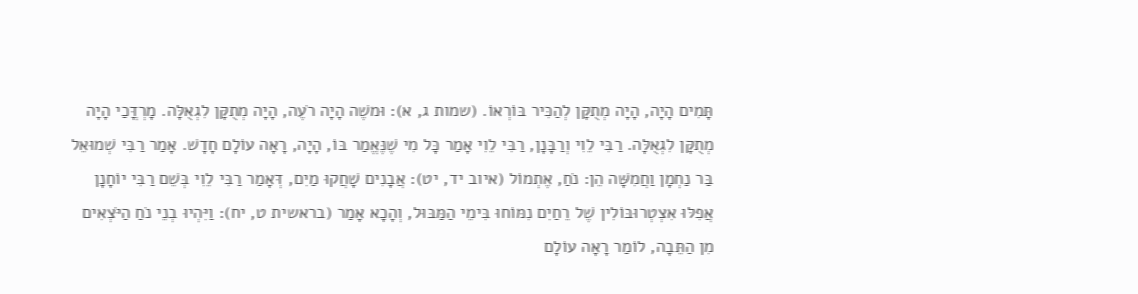תָּמִים הָיָה, הָיָה מְתֻקָּן לְהַכִּיר בּוֹרְאוֹ. (שמות ג, א): וּמשֶׁה הָיָה רֹעֶה, הָיָה מְתֻקָּן לִגְאֻלָּה. מָרְדֳּכַי הָיָה מְתֻקָּן לִגְאֻלָּה. רַבִּי לֵוִי וְרַבָּנָן, רַבִּי לֵוִי אָמַר כָּל מִי שֶׁנֶּאֱמַר בּוֹ, הָיָה, רָאָה עוֹלָם חָדָשׁ. אָמַר רַבִּי שְׁמוּאֵל בַּר נַחְמָן וַחֲמִשָּׁה הֵן: נֹחַ, אֶתְמוֹל (איוב יד, יט): אֲבָנִים שָׁחֲקוּ מַיִם, דְּאָמַר רַבִּי לֵוִי בְּשֵׁם רַבִּי יוֹחָנָן אֲפִלּוּ אִצְטְרוּבּוֹלִין שֶׁל רֵחַיִם נִמּוֹחוּ בִּימֵי הַמַּבּוּל, וְהָכָא אָמַר (בראשית ט, יח): וַיִּהְיוּ בְנֵי נֹחַ הַיֹּצְאִים מִן הַתֵּבָה, לוֹמַר רָאָה עוֹלָם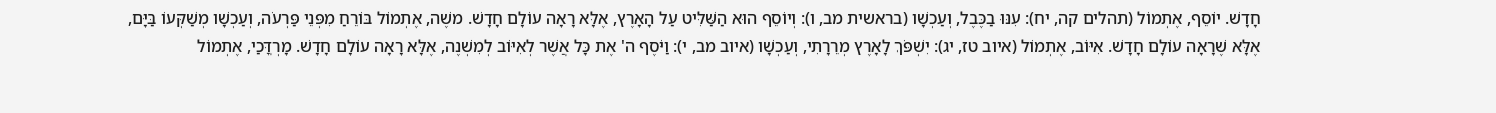חָדָשׁ. יוֹסֵף, אֶתְמוֹל (תהלים קה, יח): עִנּוּ בַכֶּבֶל, וְעַכְשָׁו (בראשית מב, ו): וְיוֹסֵף הוּא הַשַּׁלִּיט עַל הָאָרֶץ, אֶלָּא רָאָה עוֹלָם חָדָשׁ. משֶׁה, אֶתְמוֹל בּוֹרֵחַ מִפְּנֵי פַּרְעֹה, וְעַכְשָׁו מְשַׁקְּעוֹ בַּיָּם, אֶלָּא שֶׁרָאָה עוֹלָם חָדָשׁ. אִיּוֹב, אֶתְמוֹל (איוב טז, יג): יִשְׁפֹּךְ לָאָרֶץ מְרֵרָתִי, וְעַכְשָׁו (איוב מב, י): וַיֹּסֶף ה' אֶת כָּל אֲשֶׁר לְאִיּוֹב לְמִשְׁנֶה, אֶלָּא רָאָה עוֹלָם חָדָשׁ. מָרְדֳּכַי, אֶתְמוֹל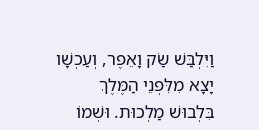וַיִּלְבַּשׁ שַׂק וָאֵפֶר, וְעַכְשָׁו יָצָא מִלִּפְנֵי הַמֶּלֶךְ בִּלְבוּשׁ מַלְכוּת. וּשְׁמוֹ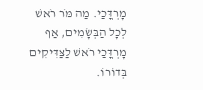מָרְדֳּכַי. מַה מֹּר רֹאשׁ לְכָל הַבְּשָׂמִים, אַף מָרְדֳּכַי רֹאשׁ לַצַּדִּיקִים בְּדוֹרוֹ.